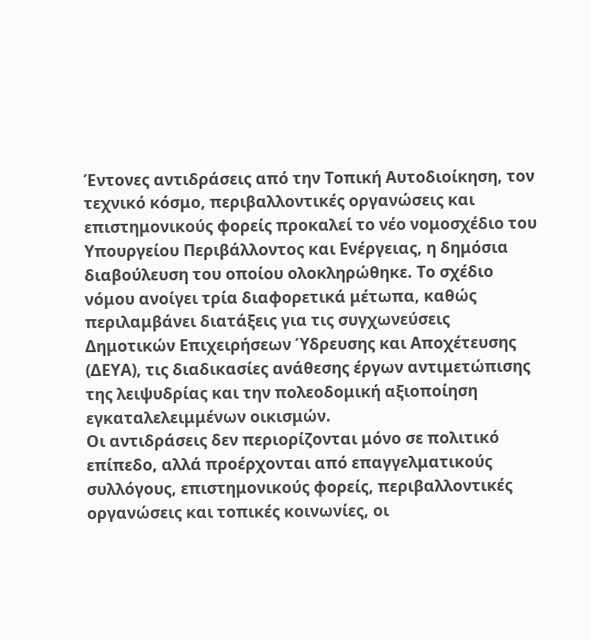Έντονες αντιδράσεις από την Τοπική Αυτοδιοίκηση, τον τεχνικό κόσμο, περιβαλλοντικές οργανώσεις και επιστημονικούς φορείς προκαλεί το νέο νομοσχέδιο του Υπουργείου Περιβάλλοντος και Ενέργειας, η δημόσια διαβούλευση του οποίου ολοκληρώθηκε. Το σχέδιο νόμου ανοίγει τρία διαφορετικά μέτωπα, καθώς περιλαμβάνει διατάξεις για τις συγχωνεύσεις Δημοτικών Επιχειρήσεων Ύδρευσης και Αποχέτευσης (ΔΕΥΑ), τις διαδικασίες ανάθεσης έργων αντιμετώπισης της λειψυδρίας και την πολεοδομική αξιοποίηση εγκαταλελειμμένων οικισμών.
Οι αντιδράσεις δεν περιορίζονται μόνο σε πολιτικό επίπεδο, αλλά προέρχονται από επαγγελματικούς συλλόγους, επιστημονικούς φορείς, περιβαλλοντικές οργανώσεις και τοπικές κοινωνίες, οι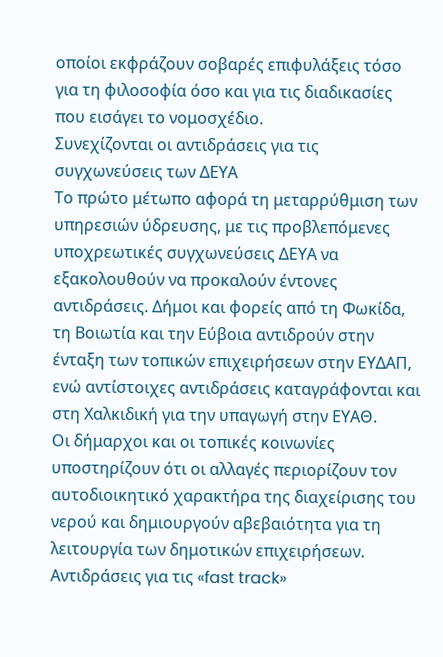οποίοι εκφράζουν σοβαρές επιφυλάξεις τόσο για τη φιλοσοφία όσο και για τις διαδικασίες που εισάγει το νομοσχέδιο.
Συνεχίζονται οι αντιδράσεις για τις συγχωνεύσεις των ΔΕΥΑ
Το πρώτο μέτωπο αφορά τη μεταρρύθμιση των υπηρεσιών ύδρευσης, με τις προβλεπόμενες υποχρεωτικές συγχωνεύσεις ΔΕΥΑ να εξακολουθούν να προκαλούν έντονες αντιδράσεις. Δήμοι και φορείς από τη Φωκίδα, τη Βοιωτία και την Εύβοια αντιδρούν στην ένταξη των τοπικών επιχειρήσεων στην ΕΥΔΑΠ, ενώ αντίστοιχες αντιδράσεις καταγράφονται και στη Χαλκιδική για την υπαγωγή στην ΕΥΑΘ.
Οι δήμαρχοι και οι τοπικές κοινωνίες υποστηρίζουν ότι οι αλλαγές περιορίζουν τον αυτοδιοικητικό χαρακτήρα της διαχείρισης του νερού και δημιουργούν αβεβαιότητα για τη λειτουργία των δημοτικών επιχειρήσεων.
Αντιδράσεις για τις «fast track»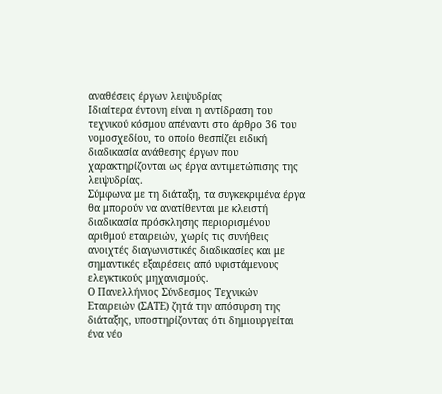αναθέσεις έργων λειψυδρίας
Ιδιαίτερα έντονη είναι η αντίδραση του τεχνικού κόσμου απέναντι στο άρθρο 36 του νομοσχεδίου, το οποίο θεσπίζει ειδική διαδικασία ανάθεσης έργων που χαρακτηρίζονται ως έργα αντιμετώπισης της λειψυδρίας.
Σύμφωνα με τη διάταξη, τα συγκεκριμένα έργα θα μπορούν να ανατίθενται με κλειστή διαδικασία πρόσκλησης περιορισμένου αριθμού εταιρειών, χωρίς τις συνήθεις ανοιχτές διαγωνιστικές διαδικασίες και με σημαντικές εξαιρέσεις από υφιστάμενους ελεγκτικούς μηχανισμούς.
Ο Πανελλήνιος Σύνδεσμος Τεχνικών Εταιρειών (ΣΑΤΕ) ζητά την απόσυρση της διάταξης, υποστηρίζοντας ότι δημιουργείται ένα νέο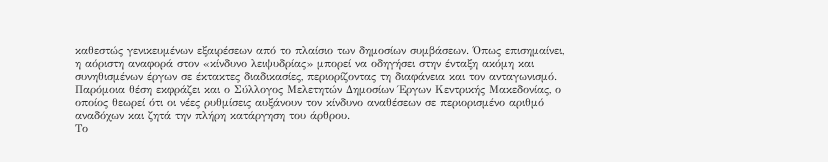καθεστώς γενικευμένων εξαιρέσεων από το πλαίσιο των δημοσίων συμβάσεων. Όπως επισημαίνει, η αόριστη αναφορά στον «κίνδυνο λειψυδρίας» μπορεί να οδηγήσει στην ένταξη ακόμη και συνηθισμένων έργων σε έκτακτες διαδικασίες, περιορίζοντας τη διαφάνεια και τον ανταγωνισμό.
Παρόμοια θέση εκφράζει και ο Σύλλογος Μελετητών Δημοσίων Έργων Κεντρικής Μακεδονίας, ο οποίος θεωρεί ότι οι νέες ρυθμίσεις αυξάνουν τον κίνδυνο αναθέσεων σε περιορισμένο αριθμό αναδόχων και ζητά την πλήρη κατάργηση του άρθρου.
Το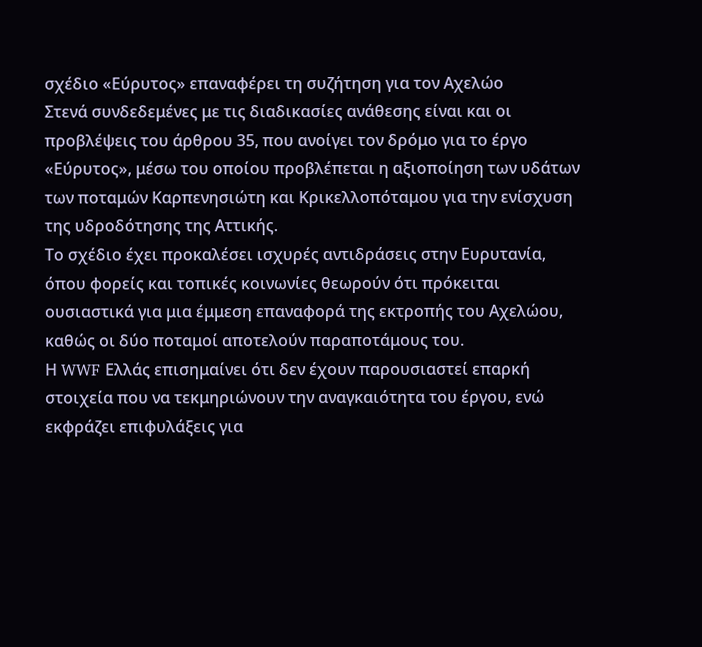σχέδιο «Εύρυτος» επαναφέρει τη συζήτηση για τον Αχελώο
Στενά συνδεδεμένες με τις διαδικασίες ανάθεσης είναι και οι προβλέψεις του άρθρου 35, που ανοίγει τον δρόμο για το έργο «Εύρυτος», μέσω του οποίου προβλέπεται η αξιοποίηση των υδάτων των ποταμών Καρπενησιώτη και Κρικελλοπόταμου για την ενίσχυση της υδροδότησης της Αττικής.
Το σχέδιο έχει προκαλέσει ισχυρές αντιδράσεις στην Ευρυτανία, όπου φορείς και τοπικές κοινωνίες θεωρούν ότι πρόκειται ουσιαστικά για μια έμμεση επαναφορά της εκτροπής του Αχελώου, καθώς οι δύο ποταμοί αποτελούν παραποτάμους του.
Η WWF Ελλάς επισημαίνει ότι δεν έχουν παρουσιαστεί επαρκή στοιχεία που να τεκμηριώνουν την αναγκαιότητα του έργου, ενώ εκφράζει επιφυλάξεις για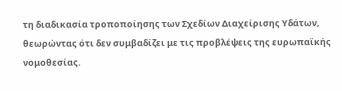τη διαδικασία τροποποίησης των Σχεδίων Διαχείρισης Υδάτων, θεωρώντας ότι δεν συμβαδίζει με τις προβλέψεις της ευρωπαϊκής νομοθεσίας.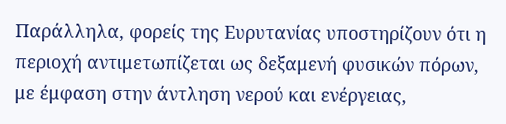Παράλληλα, φορείς της Ευρυτανίας υποστηρίζουν ότι η περιοχή αντιμετωπίζεται ως δεξαμενή φυσικών πόρων, με έμφαση στην άντληση νερού και ενέργειας,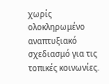χωρίς ολοκληρωμένο αναπτυξιακό σχεδιασμό για τις τοπικές κοινωνίες.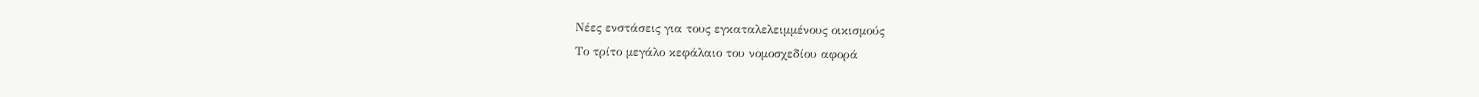Νέες ενστάσεις για τους εγκαταλελειμμένους οικισμούς
Το τρίτο μεγάλο κεφάλαιο του νομοσχεδίου αφορά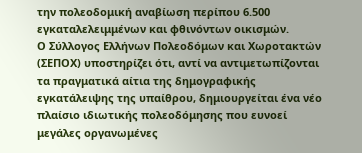την πολεοδομική αναβίωση περίπου 6.500 εγκαταλελειμμένων και φθινόντων οικισμών.
Ο Σύλλογος Ελλήνων Πολεοδόμων και Χωροτακτών (ΣΕΠΟΧ) υποστηρίζει ότι, αντί να αντιμετωπίζονται τα πραγματικά αίτια της δημογραφικής εγκατάλειψης της υπαίθρου, δημιουργείται ένα νέο πλαίσιο ιδιωτικής πολεοδόμησης που ευνοεί μεγάλες οργανωμένες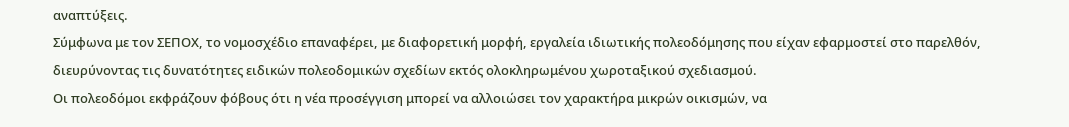αναπτύξεις.
Σύμφωνα με τον ΣΕΠΟΧ, το νομοσχέδιο επαναφέρει, με διαφορετική μορφή, εργαλεία ιδιωτικής πολεοδόμησης που είχαν εφαρμοστεί στο παρελθόν, διευρύνοντας τις δυνατότητες ειδικών πολεοδομικών σχεδίων εκτός ολοκληρωμένου χωροταξικού σχεδιασμού.
Οι πολεοδόμοι εκφράζουν φόβους ότι η νέα προσέγγιση μπορεί να αλλοιώσει τον χαρακτήρα μικρών οικισμών, να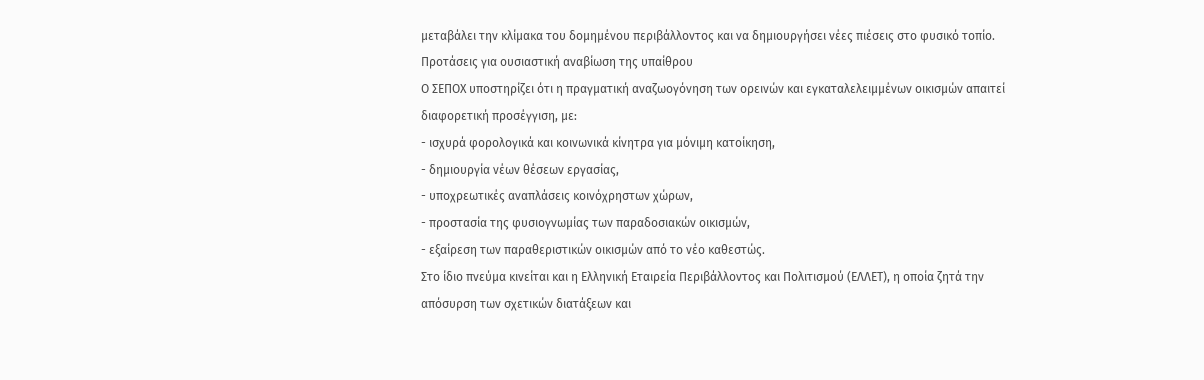μεταβάλει την κλίμακα του δομημένου περιβάλλοντος και να δημιουργήσει νέες πιέσεις στο φυσικό τοπίο.
Προτάσεις για ουσιαστική αναβίωση της υπαίθρου
Ο ΣΕΠΟΧ υποστηρίζει ότι η πραγματική αναζωογόνηση των ορεινών και εγκαταλελειμμένων οικισμών απαιτεί διαφορετική προσέγγιση, με:
- ισχυρά φορολογικά και κοινωνικά κίνητρα για μόνιμη κατοίκηση,
- δημιουργία νέων θέσεων εργασίας,
- υποχρεωτικές αναπλάσεις κοινόχρηστων χώρων,
- προστασία της φυσιογνωμίας των παραδοσιακών οικισμών,
- εξαίρεση των παραθεριστικών οικισμών από το νέο καθεστώς.
Στο ίδιο πνεύμα κινείται και η Ελληνική Εταιρεία Περιβάλλοντος και Πολιτισμού (ΕΛΛΕΤ), η οποία ζητά την απόσυρση των σχετικών διατάξεων και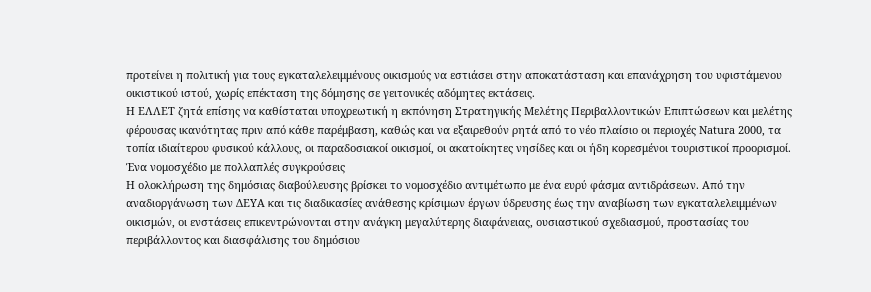προτείνει η πολιτική για τους εγκαταλελειμμένους οικισμούς να εστιάσει στην αποκατάσταση και επανάχρηση του υφιστάμενου οικιστικού ιστού, χωρίς επέκταση της δόμησης σε γειτονικές αδόμητες εκτάσεις.
Η ΕΛΛΕΤ ζητά επίσης να καθίσταται υποχρεωτική η εκπόνηση Στρατηγικής Μελέτης Περιβαλλοντικών Επιπτώσεων και μελέτης φέρουσας ικανότητας πριν από κάθε παρέμβαση, καθώς και να εξαιρεθούν ρητά από το νέο πλαίσιο οι περιοχές Natura 2000, τα τοπία ιδιαίτερου φυσικού κάλλους, οι παραδοσιακοί οικισμοί, οι ακατοίκητες νησίδες και οι ήδη κορεσμένοι τουριστικοί προορισμοί.
Ένα νομοσχέδιο με πολλαπλές συγκρούσεις
Η ολοκλήρωση της δημόσιας διαβούλευσης βρίσκει το νομοσχέδιο αντιμέτωπο με ένα ευρύ φάσμα αντιδράσεων. Από την αναδιοργάνωση των ΔΕΥΑ και τις διαδικασίες ανάθεσης κρίσιμων έργων ύδρευσης έως την αναβίωση των εγκαταλελειμμένων οικισμών, οι ενστάσεις επικεντρώνονται στην ανάγκη μεγαλύτερης διαφάνειας, ουσιαστικού σχεδιασμού, προστασίας του περιβάλλοντος και διασφάλισης του δημόσιου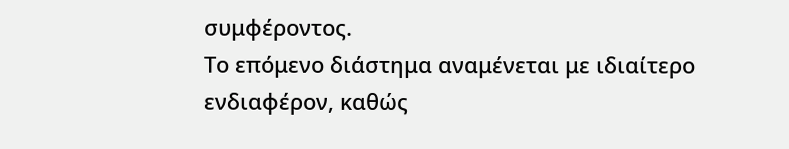συμφέροντος.
Το επόμενο διάστημα αναμένεται με ιδιαίτερο ενδιαφέρον, καθώς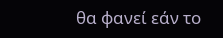θα φανεί εάν το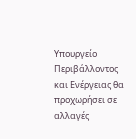Υπουργείο Περιβάλλοντος και Ενέργειας θα προχωρήσει σε αλλαγές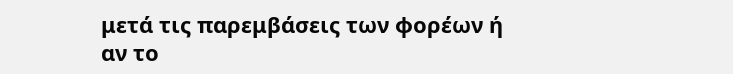μετά τις παρεμβάσεις των φορέων ή αν το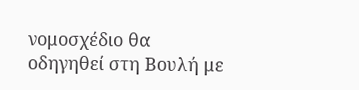νομοσχέδιο θα οδηγηθεί στη Βουλή με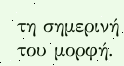τη σημερινή του μορφή.